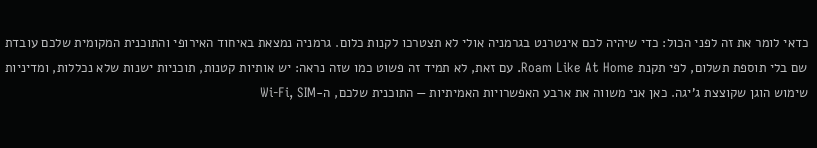כדאי לומר את זה לפני הכול: כדי שיהיה לכם אינטרנט בגרמניה אולי לא תצטרכו לקנות כלום. גרמניה נמצאת באיחוד האירופי והתוכנית המקומית שלכם עובדת שם בלי תוספת תשלום, לפי תקנת Roam Like At Home. עם זאת, לא תמיד זה פשוט כמו שזה נראה: יש אותיות קטנות, תוכניות ישנות שלא נכללות, ומדיניות שימוש הוגן שקוצצת ג'יגה. כאן אני משווה את ארבע האפשרויות האמיתיות — התוכנית שלכם, ה-Wi-Fi, SIM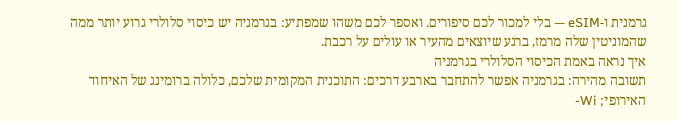גרמנית ו-eSIM — בלי למכור לכם סיפורים. ואספר לכם משהו שמפתיע: בגרמניה יש כיסוי סלולרי גרוע יותר ממה שהמוניטין שלה מרמז, ברגע שיוצאים מהעיר או עולים על רכבת.
איך נראה באמת הכיסוי הסלולרי בגרמניה
תשובה מהירה: בגרמניה אפשר להתחבר בארבע דרכים: התוכנית המקומית שלכם, כלולה ברומינג של האיחוד האירופי; Wi-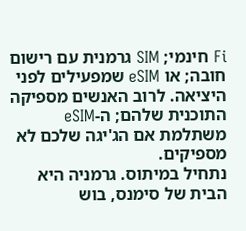Fi חינמי; SIM גרמנית עם רישום חובה; או eSIM שמפעילים לפני היציאה. לרוב האנשים מספיקה התוכנית שלהם; ה-eSIM משתלמת אם הג'יגה שלכם לא מספיקים.
נתחיל במיתוס. גרמניה היא הבית של סימנס, בוש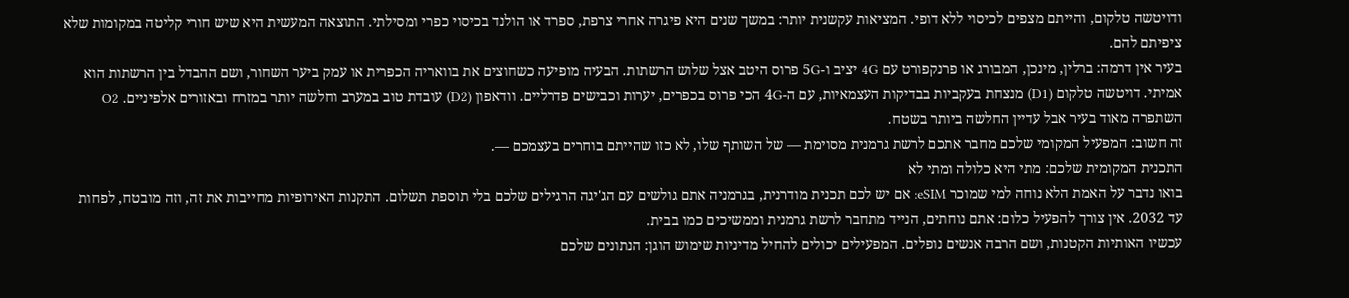ודויטשה טלקום, והייתם מצפים לכיסוי ללא דופי. המציאות עקשנית יותר: במשך שנים היא פיגרה אחרי צרפת, ספרד או הולנד בכיסוי כפרי ומסילתי. התוצאה המעשית היא שיש חורי קליטה במקומות שלא ציפיתם להם.
בעיר אין דרמה: ברלין, מינכן, המבורג או פרנקפורט עם 4G יציב ו-5G פרוס היטב אצל שלוש הרשתות. הבעיה מופיעה כשחוצים את בוואריה הכפרית או עמק ביער השחור, ושם ההבדל בין הרשתות הוא אמיתי. דויטשה טלקום (D1) מנצחת בעקביות בבדיקות העצמאיות, עם ה-4G הכי פרוס בכפרים, יערות וכבישים פדרליים. וודאפון (D2) עובדת טוב במערב וחלשה יותר במזרח ובאזורים אלפיניים. O2 השתפרה מאוד בעיר אבל עדיין החלשה ביותר בשטח.
זה חשוב: המפעיל המקומי שלכם מחבר אתכם לרשת גרמנית מסוימת — של השותף שלו, לא כזו שהייתם בוחרים בעצמכם —.
התכנית המקומית שלכם: מתי היא כלולה ומתי לא
בואו נדבר על האמת הלא נוחה למי שמוכר eSIM: אם יש לכם תכנית מודרנית, בגרמניה אתם גולשים עם הג'יגה הרגילים שלכם בלי תוספת תשלום. התקנות האירופיות מחייבות את זה, וזה מובטח, לפחות עד 2032. אין צורך להפעיל כלום: אתם נוחתים, הנייד מתחבר לרשת גרמנית וממשיכים כמו בבית.
עכשיו האותיות הקטנות, ושם הרבה אנשים נופלים. המפעילים יכולים להחיל מדיניות שימוש הוגן: הנתונים שלכם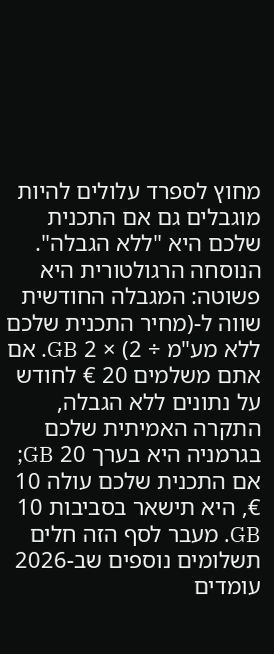מחוץ לספרד עלולים להיות מוגבלים גם אם התכנית שלכם היא "ללא הגבלה". הנוסחה הרגולטורית היא פשוטה: המגבלה החודשית שווה ל-(מחיר התכנית שלכם ללא מע"מ ÷ 2) × 2 GB. אם אתם משלמים 20 € לחודש על נתונים ללא הגבלה, התקרה האמיתית שלכם בגרמניה היא בערך 20 GB; אם התכנית שלכם עולה 10 €, היא תישאר בסביבות 10 GB. מעבר לסף הזה חלים תשלומים נוספים שב-2026 עומדים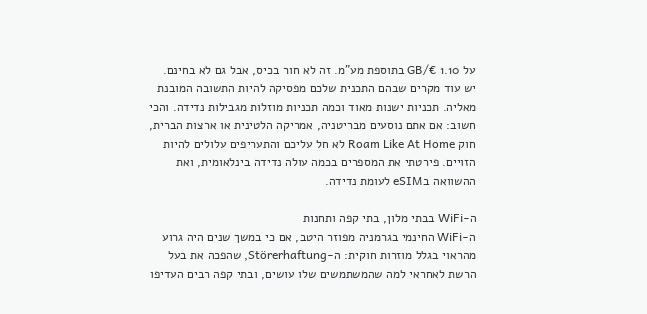על 1.10 €/GB בתוספת מע"מ. זה לא חור בכיס, אבל גם לא בחינם.
יש עוד מקרים שבהם התכנית שלכם מפסיקה להיות התשובה המובנת מאליה. תכניות ישנות מאוד וכמה תכניות מוזלות מגבילות נדידה. והכי חשוב: אם אתם נוסעים מבריטניה, אמריקה הלטינית או ארצות הברית, חוק Roam Like At Home לא חל עליכם והתעריפים עלולים להיות הזויים. פירטתי את המספרים בכמה עולה נדידה בינלאומית, ואת ההשוואה בeSIM לעומת נדידה.

ה-WiFi בבתי מלון, בתי קפה ותחנות
ה-WiFi החינמי בגרמניה מפוזר היטב, אם כי במשך שנים היה גרוע מהראוי בגלל מוזרות חוקית: ה-Störerhaftung, שהפכה את בעל הרשת לאחראי למה שהמשתמשים שלו עושים, ובתי קפה רבים העדיפו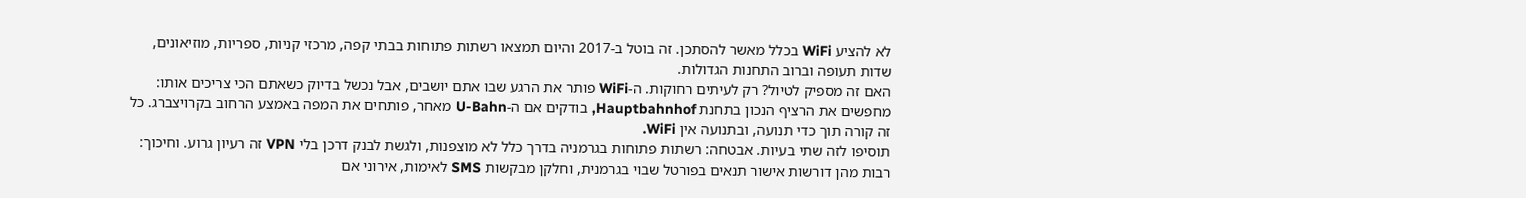לא להציע WiFi בכלל מאשר להסתכן. זה בוטל ב-2017 והיום תמצאו רשתות פתוחות בבתי קפה, מרכזי קניות, ספריות, מוזיאונים, שדות תעופה וברוב התחנות הגדולות.
האם זה מספיק לטיול? רק לעיתים רחוקות. ה-WiFi פותר את הרגע שבו אתם יושבים, אבל נכשל בדיוק כשאתם הכי צריכים אותו: מחפשים את הרציף הנכון בתחנת Hauptbahnhof, בודקים אם ה-U-Bahn מאחר, פותחים את המפה באמצע הרחוב בקרויצברג. כל זה קורה תוך כדי תנועה, ובתנועה אין WiFi.
תוסיפו לזה שתי בעיות. אבטחה: רשתות פתוחות בגרמניה בדרך כלל לא מוצפנות, ולגשת לבנק דרכן בלי VPN זה רעיון גרוע. וחיכוך: רבות מהן דורשות אישור תנאים בפורטל שבוי בגרמנית, וחלקן מבקשות SMS לאימות, אירוני אם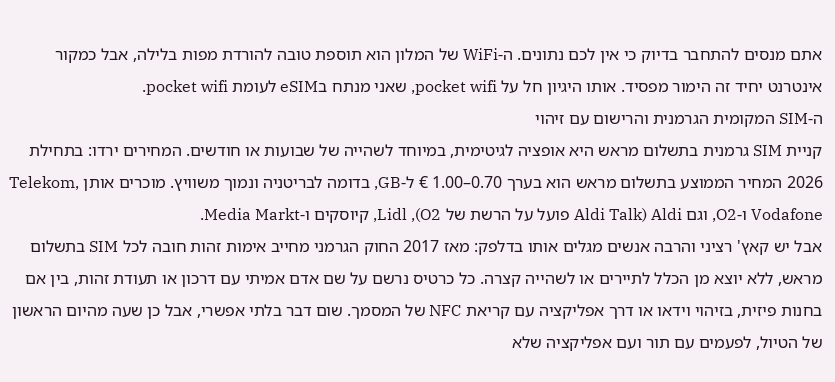אתם מנסים להתחבר בדיוק כי אין לכם נתונים. ה-WiFi של המלון הוא תוספת טובה להורדת מפות בלילה, אבל כמקור אינטרנט יחיד זה הימור מפסיד. אותו היגיון חל על pocket wifi, שאני מנתח בeSIM לעומת pocket wifi.
ה-SIM המקומית הגרמנית והרישום עם זיהוי
קניית SIM גרמנית בתשלום מראש היא אופציה לגיטימית, במיוחד לשהייה של שבועות או חודשים. המחירים ירדו: בתחילת 2026 המחיר הממוצע בתשלום מראש הוא בערך 0.70–1.00 € ל-GB, בדומה לבריטניה ונמוך משוויץ. מוכרים אותן Telekom, Vodafone ו-O2, וגם Aldi (Aldi Talk פועל על הרשת של O2), Lidl, קיוסקים ו-Media Markt.
אבל יש קאץ' רציני והרבה אנשים מגלים אותו בדלפק: מאז 2017 החוק הגרמני מחייב אימות זהות חובה לכל SIM בתשלום מראש, ללא יוצא מן הכלל לתיירים או לשהייה קצרה. כל כרטיס נרשם על שם אדם אמיתי עם דרכון או תעודת זהות, בין אם בחנות פיזית, בזיהוי וידאו או דרך אפליקציה עם קריאת NFC של המסמך. שום דבר בלתי אפשרי, אבל כן שעה מהיום הראשון של הטיול, לפעמים עם תור ועם אפליקציה שלא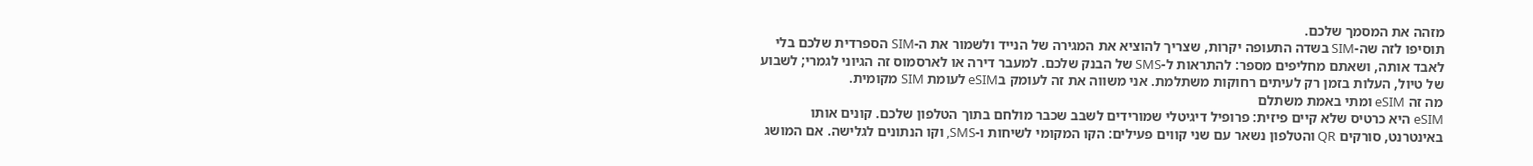מזהה את המסמך שלכם.
תוסיפו לזה שה-SIM בשדה התעופה יקרות, שצריך להוציא את המגירה של הנייד ולשמור את ה-SIM הספרדית שלכם בלי לאבד אותה, ושאתם מחליפים מספר: להתראות ל-SMS של הבנק שלכם. למעבר דירה או לארסמוס זה הגיוני לגמרי; לשבוע של טיול, העלות בזמן רק לעיתים רחוקות משתלמת. אני משווה את זה לעומק בeSIM לעומת SIM מקומית.
מה זה eSIM ומתי באמת משתלם
eSIM היא כרטיס שלא קיים פיזית: פרופיל דיגיטלי שמורידים לשבב שכבר מולחם בתוך הטלפון שלכם. קונים אותו באינטרנט, סורקים QR והטלפון נשאר עם שני קווים פעילים: הקו המקומי לשיחות ו-SMS, וקו הנתונים לגלישה. אם המושג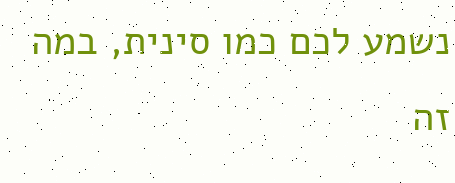נשמע לכם כמו סינית, במה זה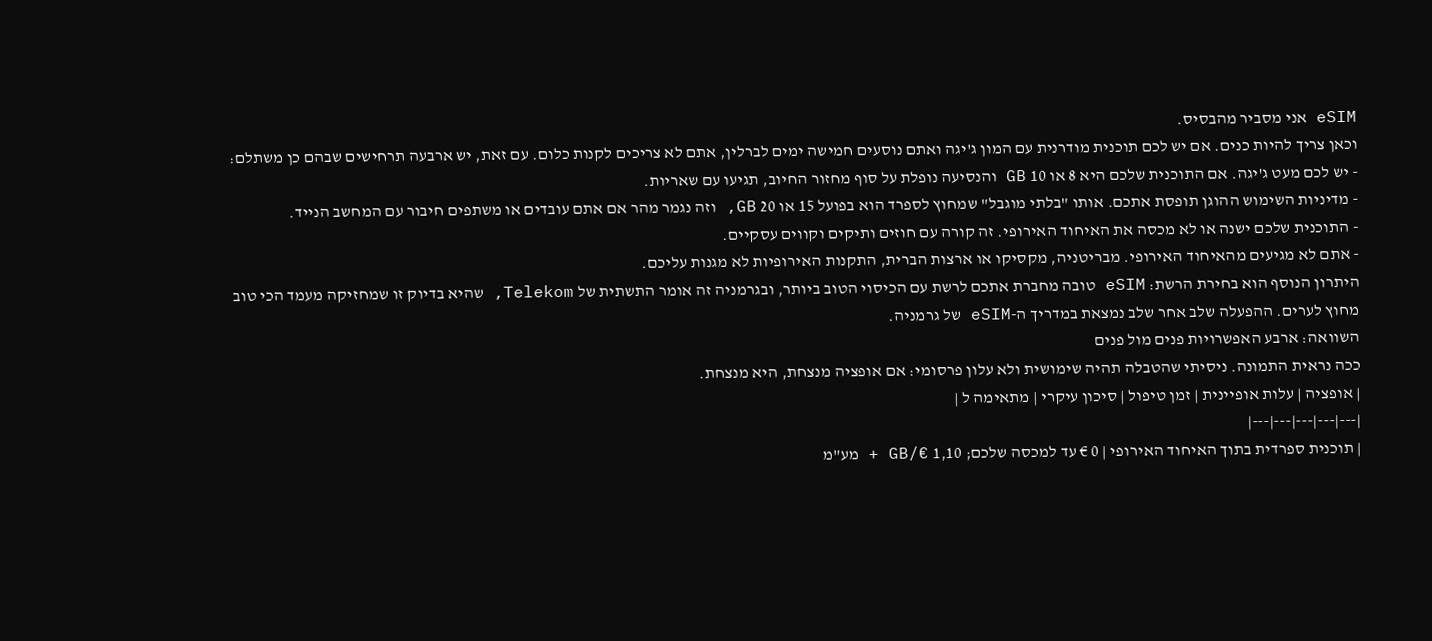eSIM אני מסביר מהבסיס.
וכאן צריך להיות כנים. אם יש לכם תוכנית מודרנית עם המון ג'יגה ואתם נוסעים חמישה ימים לברלין, אתם לא צריכים לקנות כלום. עם זאת, יש ארבעה תרחישים שבהם כן משתלם:
- יש לכם מעט ג'יגה. אם התוכנית שלכם היא 8 או 10 GB והנסיעה נופלת על סוף מחזור החיוב, תגיעו עם שאריות.
- מדיניות השימוש ההוגן תופסת אתכם. אותו "בלתי מוגבל" שמחוץ לספרד הוא בפועל 15 או 20 GB, וזה נגמר מהר אם אתם עובדים או משתפים חיבור עם המחשב הנייד.
- התוכנית שלכם ישנה או לא מכסה את האיחוד האירופי. זה קורה עם חוזים ותיקים וקווים עסקיים.
- אתם לא מגיעים מהאיחוד האירופי. מבריטניה, מקסיקו או ארצות הברית, התקנות האירופיות לא מגנות עליכם.
היתרון הנוסף הוא בחירת הרשת: eSIM טובה מחברת אתכם לרשת עם הכיסוי הטוב ביותר, ובגרמניה זה אומר התשתית של Telekom, שהיא בדיוק זו שמחזיקה מעמד הכי טוב מחוץ לערים. ההפעלה שלב אחר שלב נמצאת במדריך ה-eSIM של גרמניה.
השוואה: ארבע האפשרויות פנים מול פנים
ככה נראית התמונה. ניסיתי שהטבלה תהיה שימושית ולא עלון פרסומי: אם אופציה מנצחת, היא מנצחת.
| אופציה | עלות אופיינית | זמן טיפול | סיכון עיקרי | מתאימה ל |
|---|---|---|---|---|
| תוכנית ספרדית בתוך האיחוד האירופי | 0 € עד למכסה שלכם; 1,10 €/GB + מע"מ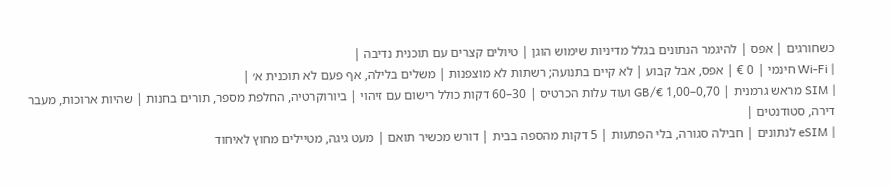כשחורגים | אפס | להיגמר הנתונים בגלל מדיניות שימוש הוגן | טיולים קצרים עם תוכנית נדיבה |
| Wi-Fi חינמי | 0 € | אפס, אבל קבוע | לא קיים בתנועה; רשתות לא מוצפנות | משלים בלילה, אף פעם לא תוכנית א׳ |
| SIM מראש גרמנית | 0,70–1,00 €/GB ועוד עלות הכרטיס | 30–60 דקות כולל רישום עם זיהוי | ביורוקרטיה, החלפת מספר, תורים בחנות | שהיות ארוכות, מעבר דירה, סטודנטים |
| eSIM לנתונים | חבילה סגורה, בלי הפתעות | 5 דקות מהספה בבית | דורש מכשיר תואם | מעט גיגה, מטיילים מחוץ לאיחוד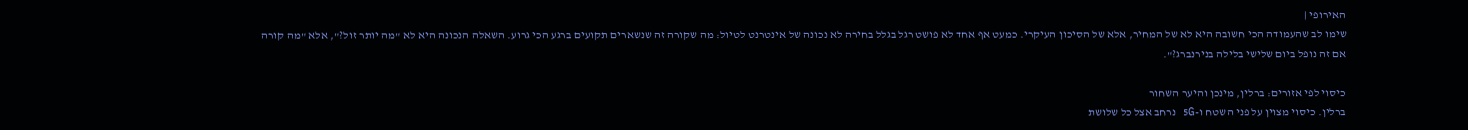האירופי |
שימו לב שהעמודה הכי חשובה היא לא של המחיר, אלא של הסיכון העיקרי. כמעט אף אחד לא פושט רגל בגלל בחירה לא נכונה של אינטרנט לטיול: מה שקורה זה שנשארים תקועים ברגע הכי גרוע. השאלה הנכונה היא לא "מה יותר זול?", אלא "מה קורה אם זה נופל ביום שלישי בלילה בנירנברג?".

כיסוי לפי אזורים: ברלין, מינכן והיער השחור
ברלין. כיסוי מצוין על פני השטח ו-5G נרחב אצל כל שלושת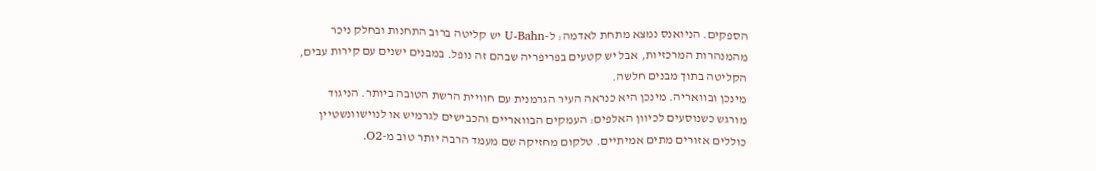הספקים. הניואנס נמצא מתחת לאדמה: ל-U-Bahn יש קליטה ברוב התחנות ובחלק ניכר מהמנהרות המרכזיות, אבל יש קטעים בפריפריה שבהם זה נופל. במבנים ישנים עם קירות עבים, הקליטה בתוך מבנים חלשה.
מינכן ובוואריה. מינכן היא כנראה העיר הגרמנית עם חוויית הרשת הטובה ביותר. הניגוד מורגש כשנוסעים לכיוון האלפים: העמקים הבוואריים והכבישים לגרמיש או לנוישוונשטיין כוללים אזורים מתים אמיתיים. טלקום מחזיקה שם מעמד הרבה יותר טוב מ-O2.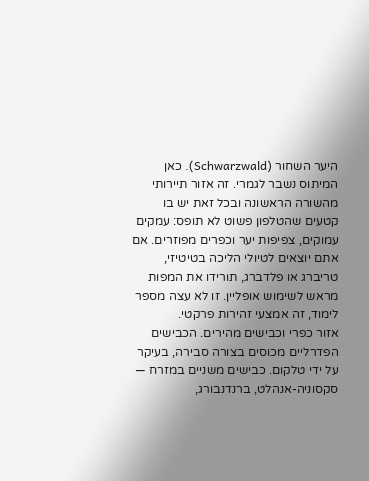היער השחור (Schwarzwald). כאן המיתוס נשבר לגמרי. זה אזור תיירותי מהשורה הראשונה ובכל זאת יש בו קטעים שהטלפון פשוט לא תופס: עמקים עמוקים, צפיפות יער וכפרים מפוזרים. אם אתם יוצאים לטיולי הליכה בטיטיזי, טריברג או פלדברג, תורידו את המפות מראש לשימוש אופליין. זו לא עצה מספר לימוד, זה אמצעי זהירות פרקטי.
אזור כפרי וכבישים מהירים. הכבישים הפדרליים מכוסים בצורה סבירה, בעיקר על ידי טלקום. כבישים משניים במזרח — סקסוניה-אנהלט, ברנדנבורג,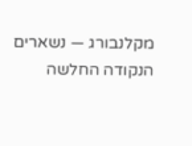מקלנבורג — נשארים הנקודה החלשה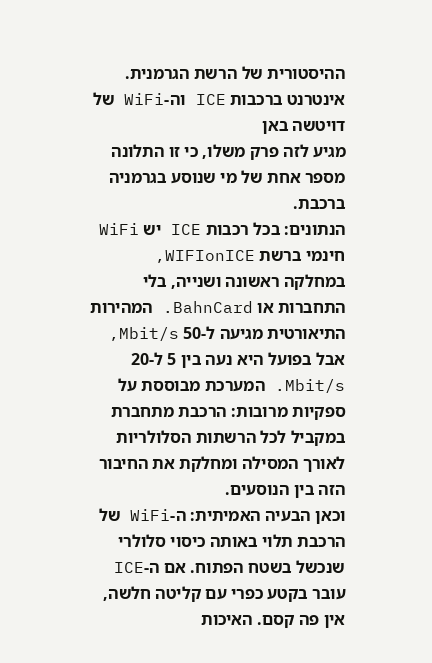ההיסטורית של הרשת הגרמנית.
אינטרנט ברכבות ICE וה-WiFi של דויטשה באן
מגיע לזה פרק משלו, כי זו התלונה מספר אחת של מי שנוסע בגרמניה ברכבת.
הנתונים: בכל רכבות ICE יש WiFi חינמי ברשת WIFIonICE, במחלקה ראשונה ושנייה, בלי התחברות או BahnCard. המהירות התיאורטית מגיעה ל-50 Mbit/s, אבל בפועל היא נעה בין 5 ל-20 Mbit/s. המערכת מבוססת על ספקיות מרובות: הרכבת מתחברת במקביל לכל הרשתות הסלולריות לאורך המסילה ומחלקת את החיבור הזה בין הנוסעים.
וכאן הבעיה האמיתית: ה-WiFi של הרכבת תלוי באותה כיסוי סלולרי שנכשל בשטח הפתוח. אם ה-ICE עובר בקטע כפרי עם קליטה חלשה, אין פה קסם. האיכות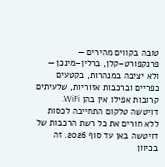טובה בקווים מהירים — פרנקפורט–קלן, ברלין–מינכן — ולא יציבה במנהרות, בקטעים כפריים וברכבות אזוריות, שלעיתים קרובות אפילו אין בהן WiFi.
דויטשה טלקום התחייבה לכסות ללא חורים את כל רשת הרכבות של דויטשה באן עד סוף 2026. זה בכיוון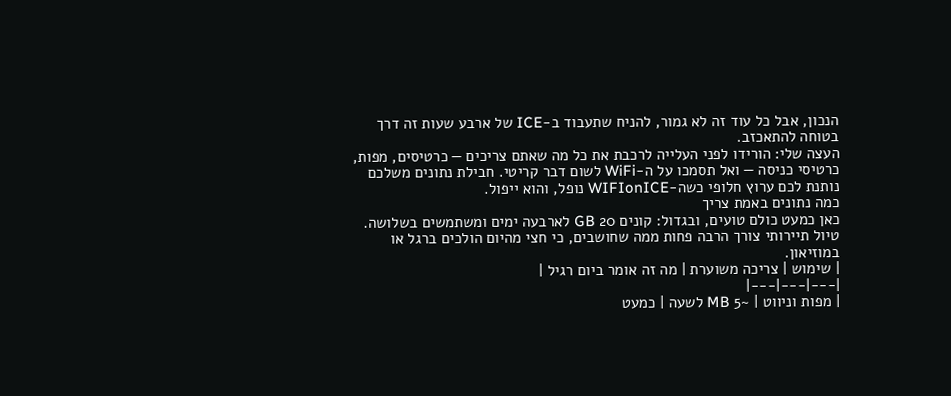הנכון, אבל כל עוד זה לא גמור, להניח שתעבוד ב-ICE של ארבע שעות זה דרך בטוחה להתאכזב.
העצה שלי: הורידו לפני העלייה לרכבת את כל מה שאתם צריכים — כרטיסים, מפות, כרטיסי כניסה — ואל תסמכו על ה-WiFi לשום דבר קריטי. חבילת נתונים משלכם נותנת לכם ערוץ חלופי כשה-WIFIonICE נופל, והוא ייפול.
כמה נתונים באמת צריך
כאן כמעט כולם טועים, ובגדול: קונים 20 GB לארבעה ימים ומשתמשים בשלושה. טיול תיירותי צורך הרבה פחות ממה שחושבים, כי חצי מהיום הולכים ברגל או במוזיאון.
| שימוש | צריכה משוערת | מה זה אומר ביום רגיל |
|---|---|---|
| מפות וניווט | ~5 MB לשעה | כמעט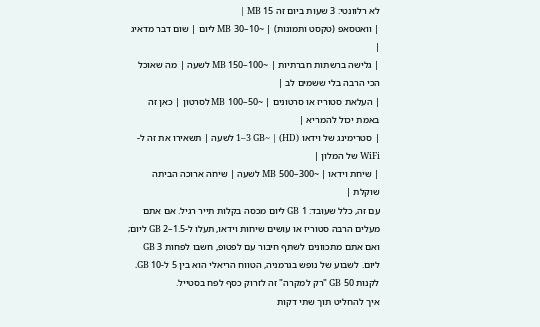לא רלוונטי: 3 שעות ביום זה 15 MB |
| וואטסאפ (טקסט ותמונות) | ~10–30 MB ליום | שום דבר מדאיג |
| גלישה ברשתות חברתיות | ~100–150 MB לשעה | מה שאוכל הכי הרבה בלי ששמים לב |
| העלאת סטוריז או סרטונים | ~50–100 MB לסרטון | כאן זה באמת יכול להמריא |
| סטרימינג של וידאו (HD) | ~1–3 GB לשעה | תשאירו את זה ל-WiFi של המלון |
| שיחת וידאו | ~300–500 MB לשעה | שיחה ארוכה הביתה שוקלת |
עם זה, כלל שעובד: 1 GB ליום מכסה בקלות תייר רגיל. אם אתם מעלים הרבה סטוריז או עושים שיחות וידאו, תעלו ל-1.5–2 GB ליום; ואם אתם מתכוונים לשתף חיבור עם לפטופ, חשבו לפחות 3 GB ליום. לשבוע של נופש בגרמניה, הטווח הריאלי הוא בין 5 ל-10 GB. לקנות 50 GB "רק למקרה" זה לזרוק כסף לפח בסטייל.
איך להחליט תוך שתי דקות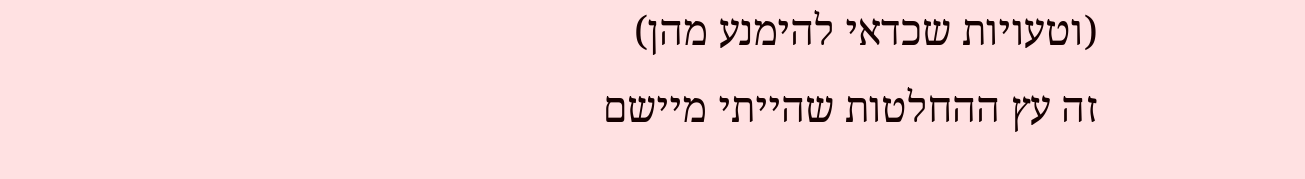(וטעויות שכדאי להימנע מהן)
זה עץ ההחלטות שהייתי מיישם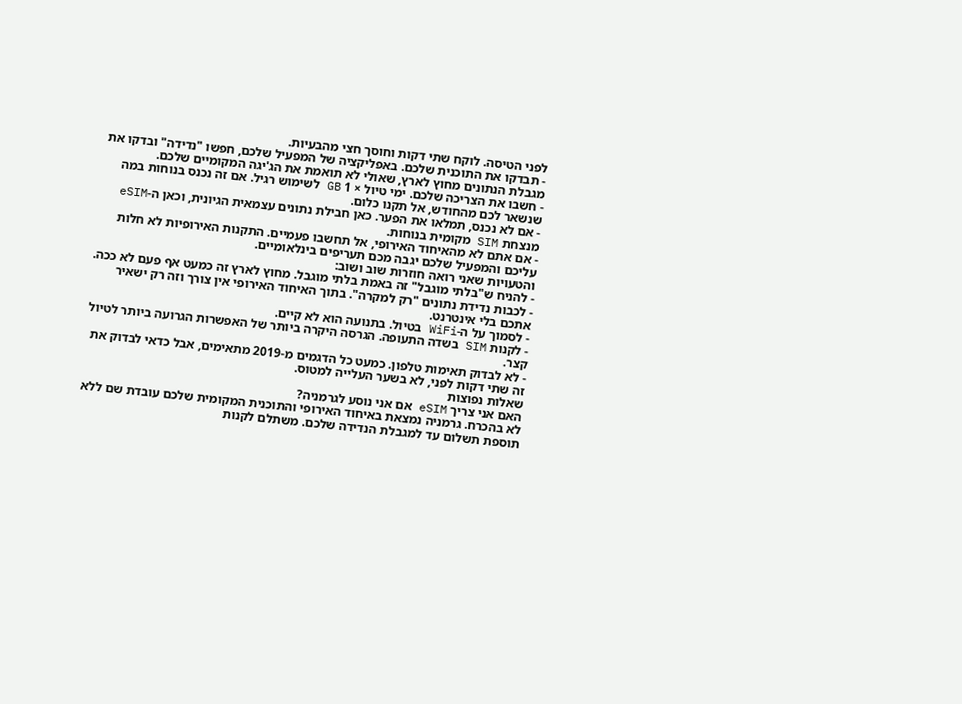לפני הטיסה. לוקח שתי דקות וחוסך חצי מהבעיות.
- תבדקו את התוכנית שלכם. באפליקציה של המפעיל שלכם, חפשו "נדידה" ובדקו את מגבלת הנתונים מחוץ לארץ, שאולי לא תואמת את הג'יגה המקומיים שלכם.
- חשבו את הצריכה שלכם. ימי טיול × 1 GB לשימוש רגיל. אם זה נכנס בנוחות במה שנשאר לכם מהחודש, אל תקנו כלום.
- אם לא נכנס, תמלאו את הפער. כאן חבילת נתונים עצמאית הגיונית, וכאן ה-eSIM מנצחת SIM מקומית בנוחות.
- אם אתם לא מהאיחוד האירופי, אל תחשבו פעמיים. התקנות האירופיות לא חלות עליכם והמפעיל שלכם יגבה מכם תעריפים בינלאומיים.
והטעויות שאני רואה חוזרות שוב ושוב:
- להניח ש"בלתי מוגבל" זה באמת בלתי מוגבל. מחוץ לארץ זה כמעט אף פעם לא ככה.
- לכבות נדידת נתונים "רק למקרה". בתוך האיחוד האירופי אין צורך וזה רק ישאיר אתכם בלי אינטרנט.
- לסמוך על ה-WiFi בטיול. בתנועה הוא לא קיים.
- לקנות SIM בשדה התעופה. הגרסה היקרה ביותר של האפשרות הגרועה ביותר לטיול קצר.
- לא לבדוק תאימות טלפון. כמעט כל הדגמים מ-2019 מתאימים, אבל כדאי לבדוק את זה שתי דקות לפני, לא בשער העלייה למטוס.
שאלות נפוצות
האם אני צריך eSIM אם אני נוסע לגרמניה?
לא בהכרח. גרמניה נמצאת באיחוד האירופי והתוכנית המקומית שלכם עובדת שם ללא תוספת תשלום עד למגבלת הנדידה שלכם. משתלם לקנות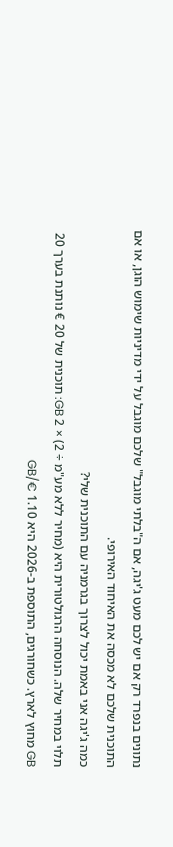נתונים בנפרד רק אם יש לכם מעט ג'יגה, אם ה"בלתי מוגבל" שלכם מוגבל על ידי מדיניות שימוש הוגן, או אם התוכנית שלכם לא מכסה את האיחוד האירופי.
כמה ג'יגה אני באמת יכול לצרוך בגרמניה עם התוכנית שלי?
תלוי במחיר שלה. הנוסחה הרגולטורית היא (מחיר ללא מע"מ ÷ 2) × 2 GB: תוכנית של 20 € נותנת בערך 20 GB מחוץ לארץ. כשחורגים, התוספת ב-2026 היא 1.10 €/GB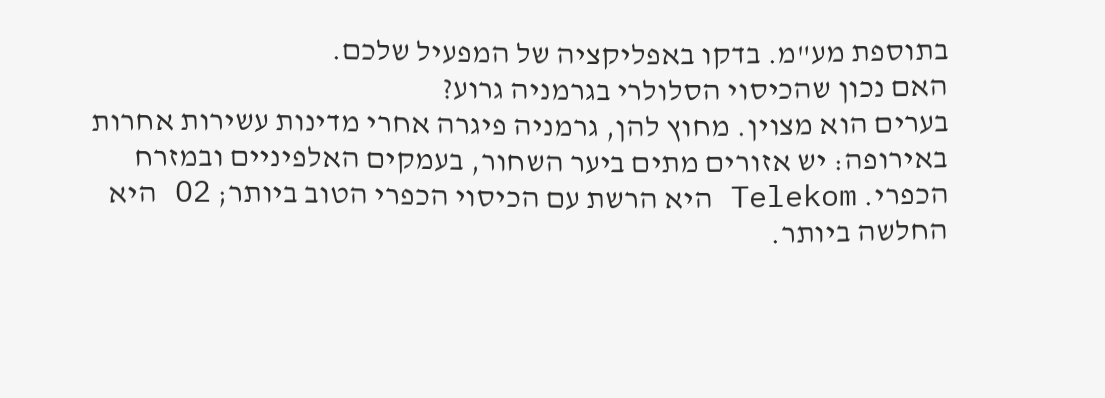בתוספת מע"מ. בדקו באפליקציה של המפעיל שלכם.
האם נכון שהכיסוי הסלולרי בגרמניה גרוע?
בערים הוא מצוין. מחוץ להן, גרמניה פיגרה אחרי מדינות עשירות אחרות באירופה: יש אזורים מתים ביער השחור, בעמקים האלפיניים ובמזרח הכפרי. Telekom היא הרשת עם הכיסוי הכפרי הטוב ביותר; O2 היא החלשה ביותר.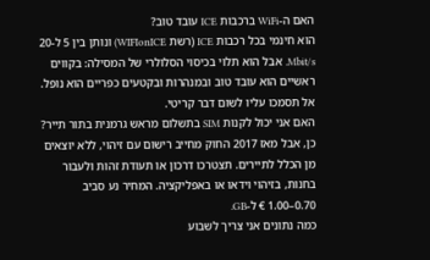האם ה-WiFi ברכבות ICE עובד טוב?
הוא חינמי בכל רכבות ICE (רשת WIFIonICE) ונותן בין 5 ל-20 Mbit/s. אבל הוא תלוי בכיסוי הסלולרי של המסילה: בקווים ראשיים הוא עובד טוב ובמנהרות ובקטעים כפריים הוא נופל. אל תסמכו עליו לשום דבר קריטי.
האם אני יכול לקנות SIM בתשלום מראש גרמנית בתור תייר?
כן, אבל מאז 2017 החוק מחייב רישום עם זיהוי, ללא יוצאים מן הכלל לתיירים. תצטרכו דרכון או תעודת זהות ולעבור בחנות, בזיהוי וידאו או באפליקציה. המחיר נע סביב 0.70–1.00 € ל-GB.
כמה נתונים אני צריך לשבוע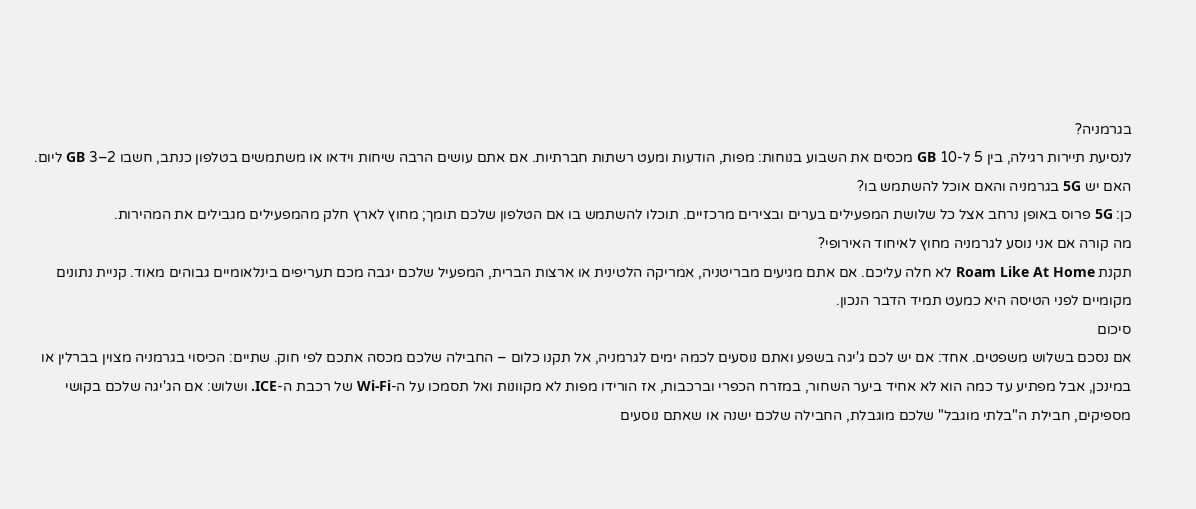בגרמניה?
לנסיעת תיירות רגילה, בין 5 ל-10 GB מכסים את השבוע בנוחות: מפות, הודעות ומעט רשתות חברתיות. אם אתם עושים הרבה שיחות וידאו או משתמשים בטלפון כנתב, חשבו 2–3 GB ליום.
האם יש 5G בגרמניה והאם אוכל להשתמש בו?
כן: 5G פרוס באופן נרחב אצל כל שלושת המפעילים בערים ובצירים מרכזיים. תוכלו להשתמש בו אם הטלפון שלכם תומך; מחוץ לארץ חלק מהמפעילים מגבילים את המהירות.
מה קורה אם אני נוסע לגרמניה מחוץ לאיחוד האירופי?
תקנת Roam Like At Home לא חלה עליכם. אם אתם מגיעים מבריטניה, אמריקה הלטינית או ארצות הברית, המפעיל שלכם יגבה מכם תעריפים בינלאומיים גבוהים מאוד. קניית נתונים מקומיים לפני הטיסה היא כמעט תמיד הדבר הנכון.
סיכום
אם נסכם בשלוש משפטים. אחד: אם יש לכם ג'יגה בשפע ואתם נוסעים לכמה ימים לגרמניה, אל תקנו כלום – החבילה שלכם מכסה אתכם לפי חוק. שתיים: הכיסוי בגרמניה מצוין בברלין או במינכן, אבל מפתיע עד כמה הוא לא אחיד ביער השחור, במזרח הכפרי וברכבות, אז הורידו מפות לא מקוונות ואל תסמכו על ה-Wi-Fi של רכבת ה-ICE. ושלוש: אם הג'יגה שלכם בקושי מספיקים, חבילת ה"בלתי מוגבל" שלכם מוגבלת, החבילה שלכם ישנה או שאתם נוסעים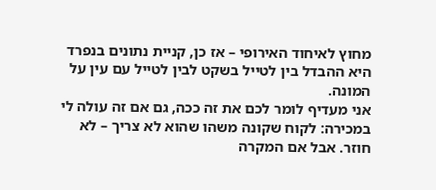מחוץ לאיחוד האירופי – אז כן, קניית נתונים בנפרד היא ההבדל בין לטייל בשקט לבין לטייל עם עין על המונה.
אני מעדיף לומר לכם את זה ככה, גם אם זה עולה לי במכירה: לקוח שקונה משהו שהוא לא צריך – לא חוזר. אבל אם המקרה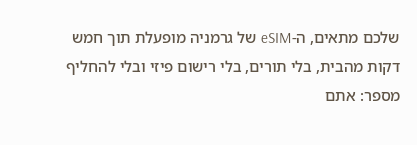שלכם מתאים, ה-eSIM של גרמניה מופעלת תוך חמש דקות מהבית, בלי תורים, בלי רישום פיזי ובלי להחליף מספר: אתם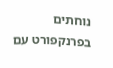נוחתים בפרנקפורט עם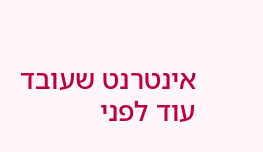אינטרנט שעובד עוד לפני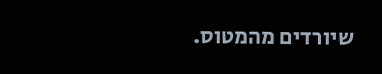שיורדים מהמטוס.